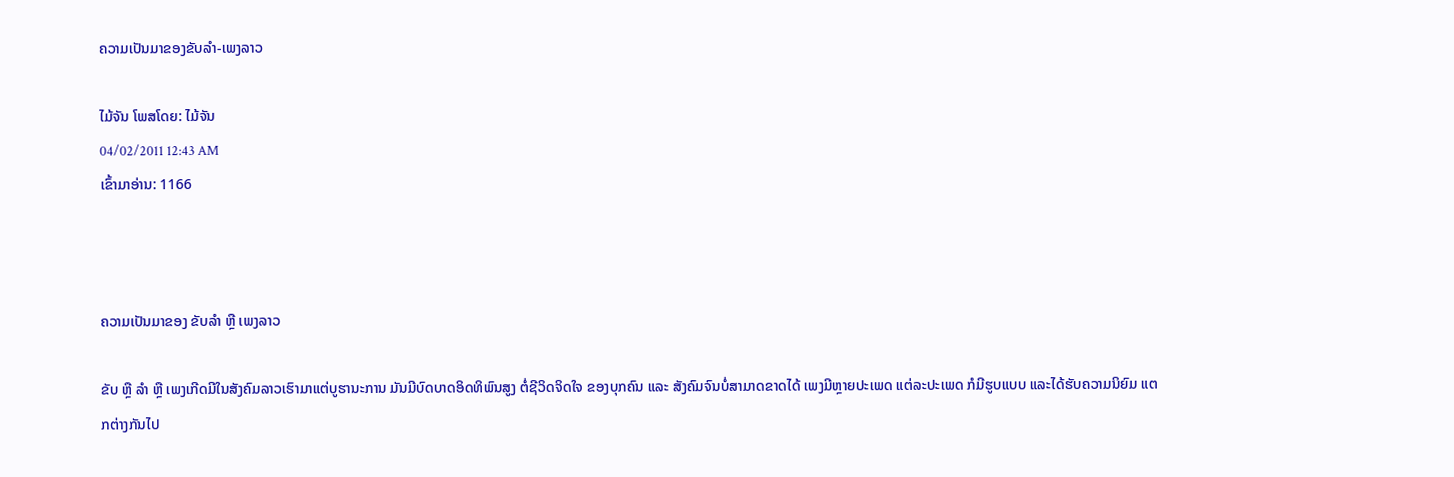ຄວາມເປັນມາຂອງຂັບລໍາ-ເພງລາວ

ໄມ້ຈັນ ໂພສໂດຍ: ໄມ້ຈັນ
04/02/2011 12:43 AM
ເຂົ້າມາອ່ານ: 1166



ຄວາມເປັນມາຂອງ ຂັບລໍາ ຫຼື ເພງລາວ

ຂັບ ຫຼື ລໍາ ຫຼື ເພງເກີດມີໃນສັງຄົມລາວເຮົາມາແຕ່ບູຮານະການ ມັນມີບົດບາດອິດທິພົນສູງ ຕໍ່ຊີວິດຈິດໃຈ ຂອງບຸກຄົນ ແລະ ສັງຄົມຈົນບໍ່ສາມາດຂາດໄດ້ ເພງມີຫຼາຍປະເພດ ແຕ່ລະປະເພດ ກໍມີຮູບແບບ ແລະໄດ້ຮັບຄວາມນິຍົມ ແຕກຕ່າງກັນໄປ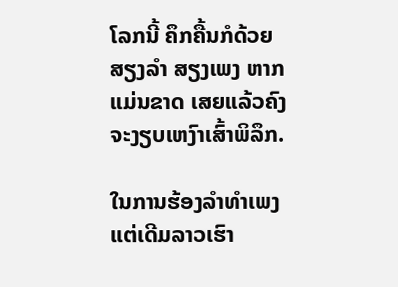ໂລກນີ້ ຄຶກຄື້ນກໍດ້ວຍສຽງລໍາ ສຽງເພງ ຫາກແມ່ນຂາດ ເສຍແລ້ວຄົງ ຈະງຽບເຫງົາເສົ້າພິລຶກ.

ໃນການຮ້ອງລໍາທໍາເພງ ແຕ່ເດີມລາວເຮົາ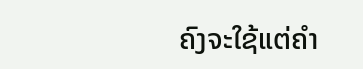ຄົງຈະໃຊ້ແຕ່ຄໍາ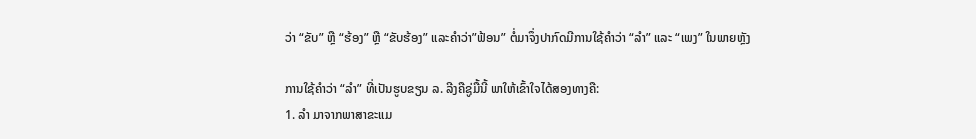ວ່າ “ຂັບ” ຫຼື “ຮ້ອງ” ຫຼື “ຂັບຮ້ອງ” ແລະຄໍາວ່າ”ຟ້ອນ” ຕໍ່ມາຈຶ່ງປາກົດມີການໃຊ້ຄໍາວ່າ “ລໍາ” ແລະ “ເພງ” ໃນພາຍຫຼັງ

ການໃຊ້ຄໍາວ່າ “ລໍາ” ທີ່ເປັນຮູບຂຽນ ລ. ລີງຄືຊູ່ມື້ນີ້ ພາໃຫ້ເຂົ້າໃຈໄດ້ສອງທາງຄື:
1. ລໍາ ມາຈາກພາສາຂະແມ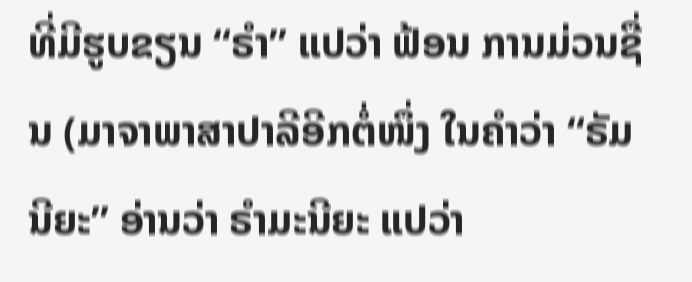ທີ່ມີຮູບຂຽນ “ຣໍາ” ແປວ່າ ຟ້ອນ ການມ່ວນຊື່ນ (ມາຈາພາສາປາລີອີກຕໍ່ໜຶ່ງ ໃນຄໍາວ່າ “ຣັມນີຍະ” ອ່ານວ່າ ຣໍາມະນີຍະ ແປວ່າ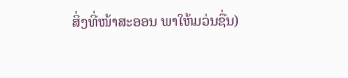ສິ່ງທີ່ໜ້າສະອອນ ພາໃຫ້ມວ່ນຊື່ນ)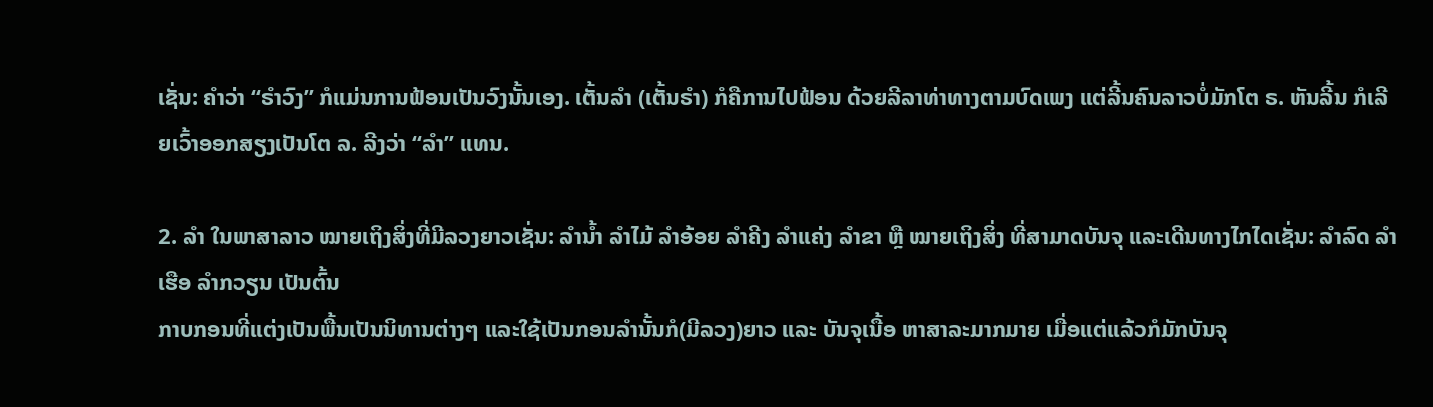ເຊັ່ນ: ຄໍາວ່າ “ຣໍາວົງ” ກໍແມ່ນການຟ້ອນເປັນວົງນັ້ນເອງ. ເຕັ້ນລໍາ (ເຕັ້ນຣໍາ) ກໍຄືການໄປຟ້ອນ ດ້ວຍລີລາທ່າທາງຕາມບົດເພງ ແຕ່ລີ້ນຄົນລາວບໍ່ມັກໂຕ ຣ. ຫັນລີ້ນ ກໍເລີຍເວົ້າອອກສຽງເປັນໂຕ ລ. ລີງວ່າ “ລໍາ” ແທນ.

2. ລໍາ ໃນພາສາລາວ ໝາຍເຖິງສິ່ງທີ່ມີລວງຍາວເຊັ່ນ: ລໍານໍ້າ ລໍາໄມ້ ລໍາອ້ອຍ ລໍາຄີງ ລໍາແຄ່ງ ລໍາຂາ ຫຼື ໝາຍເຖິງສິ່ງ ທີ່ສາມາດບັນຈຸ ແລະເດີນທາງໄກໄດເຊັ່ນ: ລໍາລົດ ລໍາເຮືອ ລໍາກວຽນ ເປັນຕົ້ນ
ກາບກອນທີ່ແຕ່ງເປັນພື້ນເປັນນິທານຕ່າງໆ ແລະໃຊ້ເປັນກອນລໍານັ້ນກໍ(ມີລວງ)ຍາວ ແລະ ບັນຈຸເນື້ອ ຫາສາລະມາກມາຍ ເມື່ອແຕ່ແລ້ວກໍມັກບັນຈຸ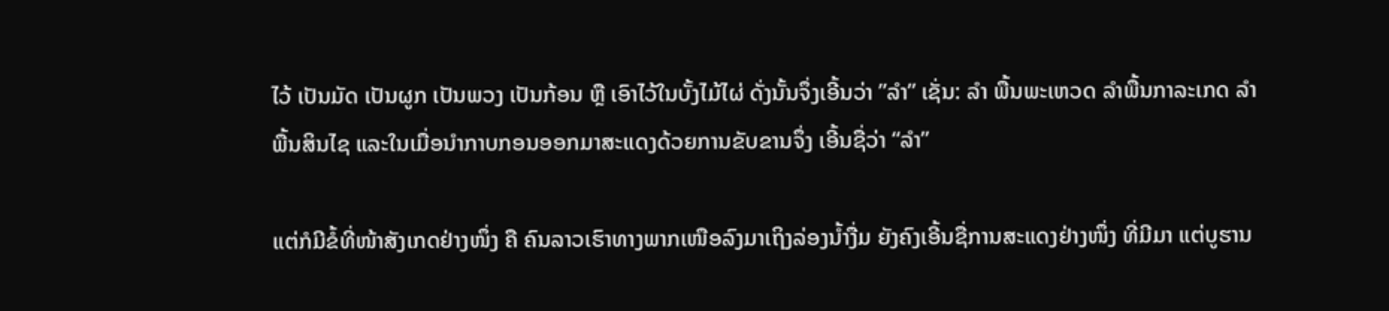ໄວ້ ເປັນມັດ ເປັນຜູກ ເປັນພວງ ເປັນກ້ອນ ຫຼື ເອົາໄວ້ໃນບັ້ງໄມ້ໄຜ່ ດັ່ງນັ້ນຈຶ່ງເອີ້ນວ່າ ”ລໍາ” ເຊັ່ນ: ລໍາ ພື້ນພະເຫວດ ລໍາພື້ນກາລະເກດ ລໍາພື້ນສິນໄຊ ແລະໃນເມື່ອນໍາກາບກອນອອກມາສະແດງດ້ວຍການຂັບຂານຈຶ່ງ ເອີ້ນຊື່ວ່າ “ລໍາ”

ແຕ່ກໍມີຂໍ້ທີ່ໜ້າສັງເກດຢ່າງໜຶ່ງ ຄື ຄົນລາວເຮົາທາງພາກເໜືອລົງມາເຖິງລ່ອງນໍ້າງື່ມ ຍັງຄົງເອີ້ນຊື່ການສະແດງຢ່າງໜຶ່ງ ທີ່ມີມາ ແຕ່ບູຮານ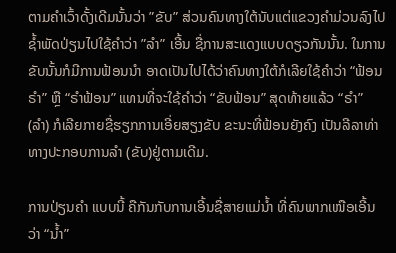ຕາມຄໍາເວົ້າດັ້ງເດີມນັ້ນວ່າ ”ຂັບ” ສ່ວນຄົນທາງໃຕ້ນັບແຕ່ແຂວງຄໍາມ່ວນລົງໄປຊໍ້າພັດປ່ຽນໄປໃຊ້ຄໍາວ່າ ”ລໍາ” ເອີ້ນ ຊື່ການສະແດງແບບດຽວກັນນັ້ນ. ໃນການຂັບນັ້ນກໍມີການຟ້ອນນໍາ ອາດເປັນໄປໄດ້ວ່າຄົນທາງໃຕ້ກໍເລີຍໃຊ້ຄໍາວ່າ “ຟ້ອນຣໍາ” ຫຼື “ຣໍາຟ້ອນ” ແທນທີ່ຈະໃຊ້ຄໍາວ່າ “ຂັບຟ້ອນ” ສຸດທ້າຍແລ້ວ “ຣໍາ” (ລໍາ) ກໍເລີຍກາຍຊື່ຮຽກການເອີ່ຍສຽງຂັບ ຂະນະທີ່ຟ້ອນຍັງຄົງ ເປັນລີລາທ່າທາງປະກອບການລໍາ (ຂັບ)ຢູ່ຕາມເດີມ.

ການປ່ຽນຄໍາ ແບບນີ້ ຄືກັນກັບການເອີ້ນຊື່ສາຍແມ່ນໍ້າ ທີ່ຄົນພາກເໜືອເອີ້ນວ່າ “ນໍ້າ”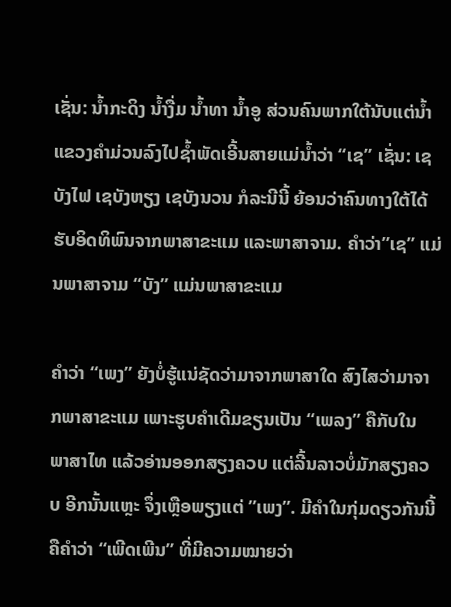ເຊັ່ນ: ນໍ້າກະດິງ ນໍ້າງື່ມ ນໍ້າທາ ນໍ້າອູ ສ່ວນຄົນພາກໃຕ້ນັບແຕ່ນໍ້າແຂວງຄໍາມ່ວນລົງໄປຊໍ້າພັດເອີ້ນສາຍແມ່ນໍ້າວ່າ “ເຊ” ເຊັ່ນ: ເຊບັງໄຟ ເຊບັງຫຽງ ເຊບັງນວນ ກໍລະນີນີ້ ຍ້ອນວ່າຄົນທາງໃຕ້ໄດ້ຮັບອິດທິພົນຈາກພາສາຂະແມ ແລະພາສາຈາມ. ຄໍາວ່າ”ເຊ” ແມ່ນພາສາຈາມ “ບັງ” ແມ່ນພາສາຂະແມ

ຄໍາວ່າ “ເພງ” ຍັງບໍ່ຮູ້ແນ່ຊັດວ່າມາຈາກພາສາໃດ ສົງໄສວ່າມາຈາກພາສາຂະແມ ເພາະຮູບຄໍາເດີມຂຽນເປັນ “ເພລງ” ຄືກັບໃນ ພາສາໄທ ແລ້ວອ່ານອອກສຽງຄວບ ແຕ່ລີ້ນລາວບໍ່ມັກສຽງຄວບ ອີກນັ້ນແຫຼະ ຈຶ່ງເຫຼືອພຽງແຕ່ ”ເພງ”. ມີຄໍາໃນກຸ່ມດຽວກັນນີ້ຄືຄໍາວ່າ “ເພີດເພີນ” ທີ່ມີຄວາມໝາຍວ່າ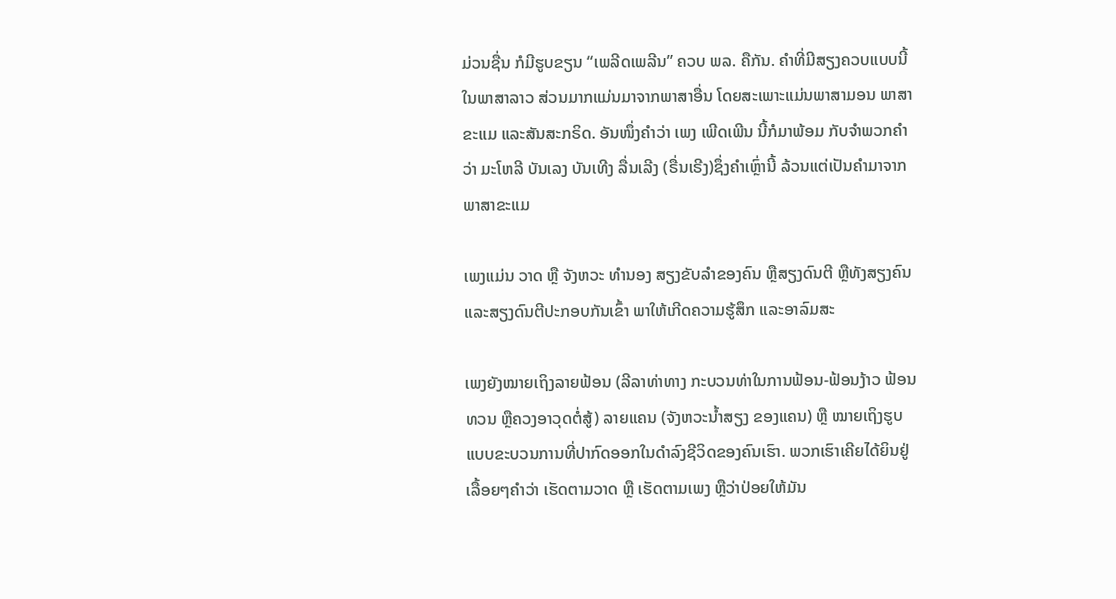ມ່ວນຊື່ນ ກໍມີຮູບຂຽນ “ເພລີດເພລີນ” ຄວບ ພລ. ຄືກັນ. ຄໍາທີ່ມີສຽງຄວບແບບນີ້ໃນພາສາລາວ ສ່ວນມາກແມ່ນມາຈາກພາສາອື່ນ ໂດຍສະເພາະແມ່ນພາສາມອນ ພາສາຂະແມ ແລະສັນສະກຣິດ. ອັນໜຶ່ງຄໍາວ່າ ເພງ ເພີດເພີນ ນີ້ກໍມາພ້ອມ ກັບຈໍາພວກຄໍາວ່າ ມະໂຫລີ ບັນເລງ ບັນເທີງ ລື່ນເລີງ (ຣື່ນເຣີງ)ຊຶ່ງຄໍາເຫຼົ່ານີ້ ລ້ວນແຕ່ເປັນຄໍາມາຈາກພາສາຂະແມ

ເພງແມ່ນ ວາດ ຫຼື ຈັງຫວະ ທໍານອງ ສຽງຂັບລໍາຂອງຄົນ ຫຼືສຽງດົນຕີ ຫຼືທັງສຽງຄົນແລະສຽງດົນຕີປະກອບກັນເຂົ້າ ພາໃຫ້ເກີດຄວາມຮູ້ສຶກ ແລະອາລົມສະ

ເພງຍັງໝາຍເຖິງລາຍຟ້ອນ (ລີລາທ່າທາງ ກະບວນທ່າໃນການຟ້ອນ-ຟ້ອນງ້າວ ຟ້ອນທວນ ຫຼືຄວງອາວຸດຕໍ່ສູ້) ລາຍແຄນ (ຈັງຫວະນໍ້າສຽງ ຂອງແຄນ) ຫຼື ໝາຍເຖິງຮູບແບບຂະບວນການທີ່ປາກົດອອກໃນດໍາລົງຊີວິດຂອງຄົນເຮົາ. ພວກເຮົາເຄີຍໄດ້ຍິນຢູ່ເລື້ອຍໆຄໍາວ່າ ເຮັດຕາມວາດ ຫຼື ເຮັດຕາມເພງ ຫຼືວ່າປ່ອຍໃຫ້ມັນ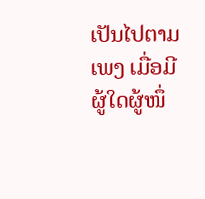ເປັນໄປຕາມເພງ ເມື່ອມີຜູ້ໃດຜູ້ໜຶ່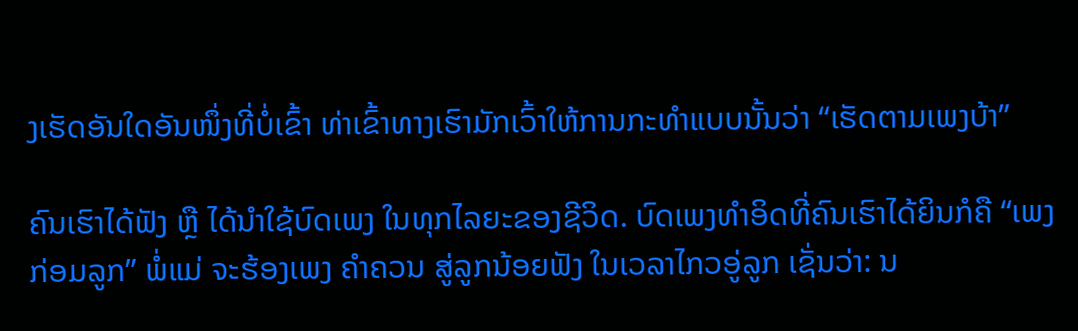ງເຮັດອັນໃດອັນໜຶ່ງທີ່ບໍ່ເຂົ້າ ທ່າເຂົ້າທາງເຮົາມັກເວົ້າໃຫ້ການກະທໍາແບບນັ້ນວ່າ “ເຮັດຕາມເພງບ້າ”

ຄົນເຮົາໄດ້ຟັງ ຫຼື ໄດ້ນໍາໃຊ້ບົດເພງ ໃນທຸກໄລຍະຂອງຊີວິດ. ບົດເພງທໍາອິດທີ່ຄົນເຮົາໄດ້ຍິນກໍຄື “ເພງກ່ອມລູກ” ພໍ່ແມ່ ຈະຮ້ອງເພງ ຄໍາຄວນ ສູ່ລູກນ້ອຍຟັງ ໃນເວລາໄກວອູ່ລູກ ເຊັ່ນວ່າ: ນ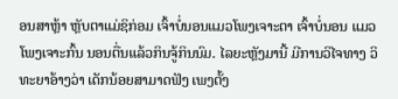ອນສາຫຼ້າ ຫຼັບຕາແມ່ຊິກ່ອມ ເຈົ້າບໍ່ນອນແມວໂພງເຈາະຕາ ເຈົ້າບໍ່ນອນ ແມວໂພງເຈາະກົ້ນ ນອນຕື່ນແລ້ວກິນຈູ້ກິນນົມ. ໄລຍະຫຼັງມານີ້ ມີການວິໄຈທາງ ວິທະຍາອ້າງວ່າ ເດັກນ້ອຍສາມາດຟັງ ເພງຕັ້ງ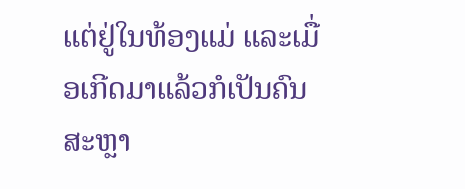ແຕ່ຢູ່ໃນທ້ອງແມ່ ແລະເມື່ອເກີດມາແລ້ວກໍເປັນຄົນສະຫຼາ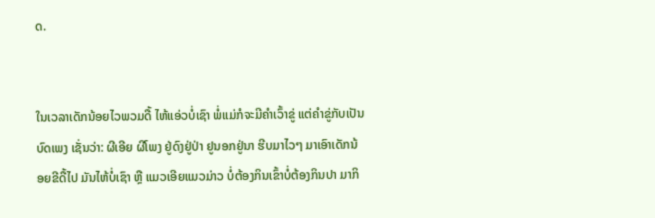ດ.


ໃນເວລາເດັກນ້ອຍໄວພວມດື້ ໄຫ້ແອ່ວບໍ່ເຊົາ ພໍ່ແມ່ກໍຈະມີຄໍາເວົ້າຂູ່ ແຕ່ຄໍາຂູ່ກັບເປັນບົດເພງ ເຊັ່ນວ່າ: ຜີເອີຍ ຜີໂພງ ຢູ່ດົງຢູ່ປ່າ ຢູນອກຢູ່ນາ ຮີບມາໄວໆ ມາເອົາເດັກນ້ອຍຂີດື້ໄປ ມັນໄຫ້ບໍ່ເຊົາ ຫຼື ແມວເອີຍແມວມ່າວ ບໍ່ຕ້ອງກິນເຂົ້າບໍ່ຕ້ອງກິນປາ ມາກິ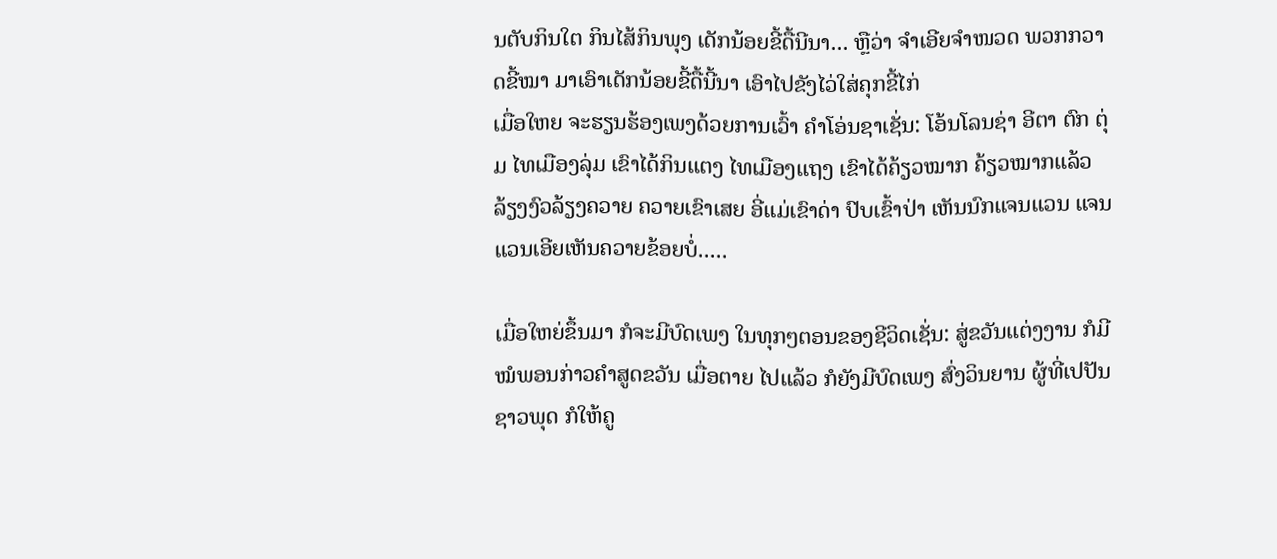ນຕັບກິນໃຕ ກິນໄສ້ກິນພຸງ ເດັກນ້ອຍຂີ້ດື້ນີນາ... ຫຼືວ່າ ຈໍາເອີຍຈໍາໜວດ ພວກກວາດຂີ້ໝາ ມາເອົາເດັກນ້ອຍຂີ້ດື້ນີ້ນາ ເອົາໄປຂັງໄວ່ໃສ່ຄຸກຂີ້ໄກ່
ເມື່ອໃຫຍ ຈະຮຽນຮ້ອງເພງດ້ວຍການເວົ້າ ຄໍາໂອ່ນຊາເຊັ່ນ: ໂອ້ນໂລນຊ່າ ອີຕາ ຕົກ ຕຸ່ມ ໄທເມືອງລຸ່ມ ເຂົາໄດ້ກິນແຕງ ໄທເມືອງແຖງ ເຂົາໄດ້ຄ້ຽວໝາກ ຄ້ຽວໝາກແລ້ວ ລ້ຽງງົວລ້ຽງຄວາຍ ຄວາຍເຂົາເສຍ ອີ່ແມ່ເຂົາດ່າ ປົບເຂົ້າປ່າ ເຫັນນົກແຈນແວນ ແຈນແວນເອີຍເຫັນຄວາຍຂ້ອຍບໍ່.....

ເມື່ອໃຫຍ່ຂຶ້ນມາ ກໍຈະມີບົດເພງ ໃນທຸກໆຕອນຂອງຊີວິດເຊັ່ນ: ສູ່ຂວັນແຕ່ງງານ ກໍມີໝໍພອນກ່າວຄໍາສູດຂວັນ ເມື່ອຕາຍ ໄປແລ້ວ ກໍຍັງມີບົດເພງ ສົ່ງວິນຍານ ຜູ້ທີ່ເປປັນຊາວພຸດ ກໍໃຫ້ຄູ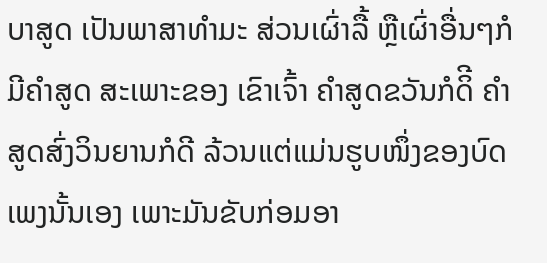ບາສູດ ເປັນພາສາທໍາມະ ສ່ວນເຜົ່າລື້ ຫຼືເຜົ່າອື່ນໆກໍມີຄໍາສູດ ສະເພາະຂອງ ເຂົາເຈົ້າ ຄໍາສູດຂວັນກໍດິີ ຄໍາສູດສົ່ງວິນຍານກໍດີ ລ້ວນແຕ່ແມ່ນຮູບໜຶ່ງຂອງບົດເພງນັ້ນເອງ ເພາະມັນຂັບກ່ອມອາ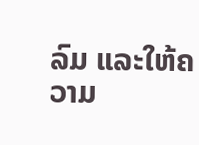ລົມ ແລະໃຫ້ຄວາມ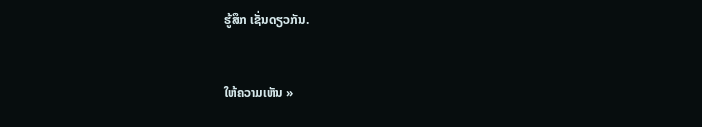ຮູ້ສຶກ ເຊັ່ນດຽວກັນ.


ໃຫ້ຄວາມເຫັນ »